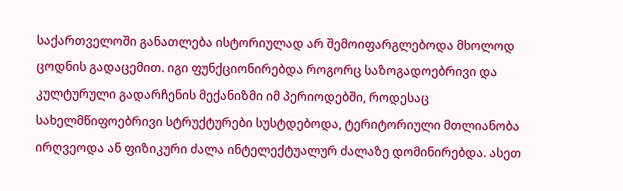საქართველოში განათლება ისტორიულად არ შემოიფარგლებოდა მხოლოდ ცოდნის გადაცემით. იგი ფუნქციონირებდა როგორც საზოგადოებრივი და კულტურული გადარჩენის მექანიზმი იმ პერიოდებში, როდესაც სახელმწიფოებრივი სტრუქტურები სუსტდებოდა, ტერიტორიული მთლიანობა ირღვეოდა ან ფიზიკური ძალა ინტელექტუალურ ძალაზე დომინირებდა. ასეთ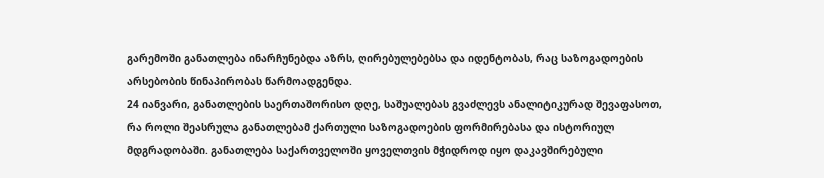გარემოში განათლება ინარჩუნებდა აზრს, ღირებულებებსა და იდენტობას, რაც საზოგადოების არსებობის წინაპირობას წარმოადგენდა.
24 იანვარი, განათლების საერთაშორისო დღე, საშუალებას გვაძლევს ანალიტიკურად შევაფასოთ, რა როლი შეასრულა განათლებამ ქართული საზოგადოების ფორმირებასა და ისტორიულ მდგრადობაში. განათლება საქართველოში ყოველთვის მჭიდროდ იყო დაკავშირებული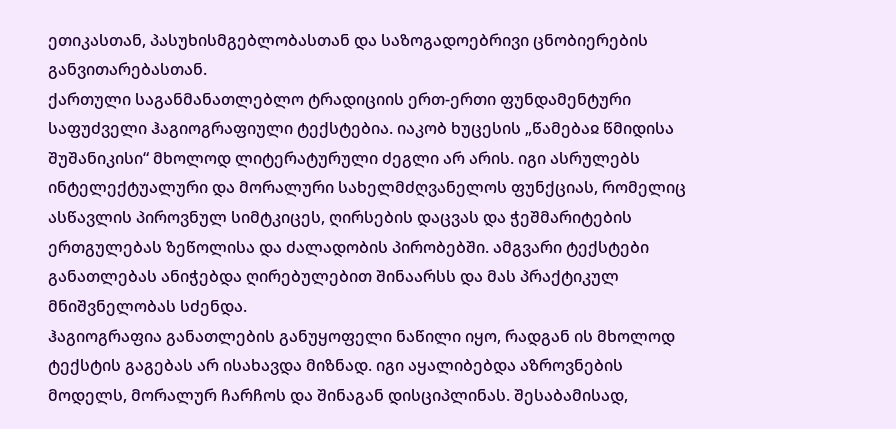ეთიკასთან, პასუხისმგებლობასთან და საზოგადოებრივი ცნობიერების განვითარებასთან.
ქართული საგანმანათლებლო ტრადიციის ერთ-ერთი ფუნდამენტური საფუძველი ჰაგიოგრაფიული ტექსტებია. იაკობ ხუცესის „წამებაჲ წმიდისა შუშანიკისი“ მხოლოდ ლიტერატურული ძეგლი არ არის. იგი ასრულებს ინტელექტუალური და მორალური სახელმძღვანელოს ფუნქციას, რომელიც ასწავლის პიროვნულ სიმტკიცეს, ღირსების დაცვას და ჭეშმარიტების ერთგულებას ზეწოლისა და ძალადობის პირობებში. ამგვარი ტექსტები განათლებას ანიჭებდა ღირებულებით შინაარსს და მას პრაქტიკულ მნიშვნელობას სძენდა.
ჰაგიოგრაფია განათლების განუყოფელი ნაწილი იყო, რადგან ის მხოლოდ ტექსტის გაგებას არ ისახავდა მიზნად. იგი აყალიბებდა აზროვნების მოდელს, მორალურ ჩარჩოს და შინაგან დისციპლინას. შესაბამისად,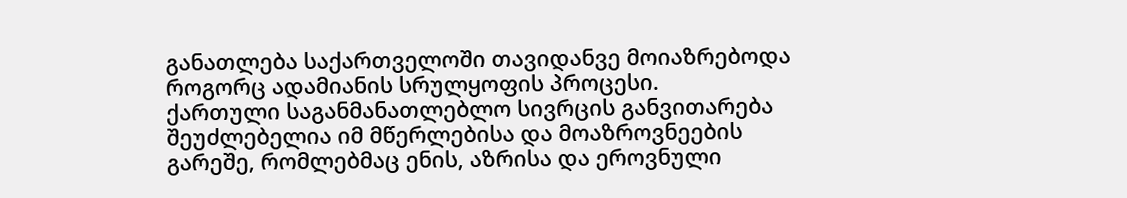განათლება საქართველოში თავიდანვე მოიაზრებოდა როგორც ადამიანის სრულყოფის პროცესი.
ქართული საგანმანათლებლო სივრცის განვითარება შეუძლებელია იმ მწერლებისა და მოაზროვნეების გარეშე, რომლებმაც ენის, აზრისა და ეროვნული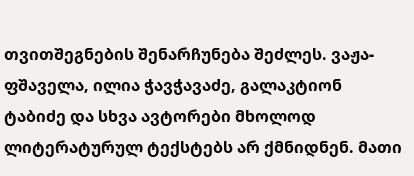თვითშეგნების შენარჩუნება შეძლეს. ვაჟა-ფშაველა, ილია ჭავჭავაძე, გალაკტიონ ტაბიძე და სხვა ავტორები მხოლოდ ლიტერატურულ ტექსტებს არ ქმნიდნენ. მათი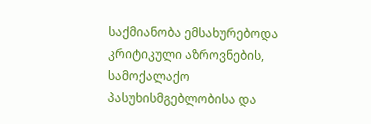საქმიანობა ემსახურებოდა კრიტიკული აზროვნების, სამოქალაქო პასუხისმგებლობისა და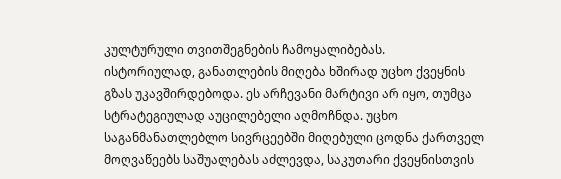კულტურული თვითშეგნების ჩამოყალიბებას.
ისტორიულად, განათლების მიღება ხშირად უცხო ქვეყნის გზას უკავშირდებოდა. ეს არჩევანი მარტივი არ იყო, თუმცა სტრატეგიულად აუცილებელი აღმოჩნდა. უცხო საგანმანათლებლო სივრცეებში მიღებული ცოდნა ქართველ მოღვაწეებს საშუალებას აძლევდა, საკუთარი ქვეყნისთვის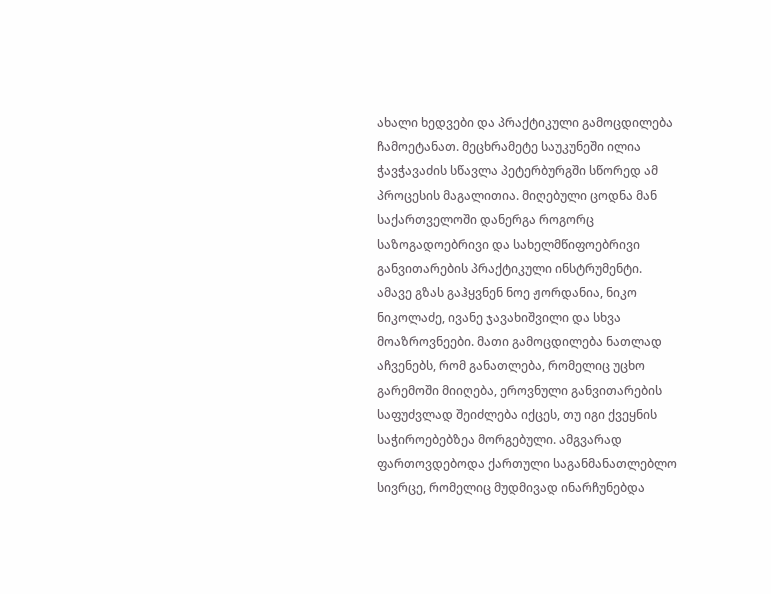ახალი ხედვები და პრაქტიკული გამოცდილება ჩამოეტანათ. მეცხრამეტე საუკუნეში ილია ჭავჭავაძის სწავლა პეტერბურგში სწორედ ამ პროცესის მაგალითია. მიღებული ცოდნა მან საქართველოში დანერგა როგორც საზოგადოებრივი და სახელმწიფოებრივი განვითარების პრაქტიკული ინსტრუმენტი.
ამავე გზას გაჰყვნენ ნოე ჟორდანია, ნიკო ნიკოლაძე, ივანე ჯავახიშვილი და სხვა მოაზროვნეები. მათი გამოცდილება ნათლად აჩვენებს, რომ განათლება, რომელიც უცხო გარემოში მიიღება, ეროვნული განვითარების საფუძვლად შეიძლება იქცეს, თუ იგი ქვეყნის საჭიროებებზეა მორგებული. ამგვარად ფართოვდებოდა ქართული საგანმანათლებლო სივრცე, რომელიც მუდმივად ინარჩუნებდა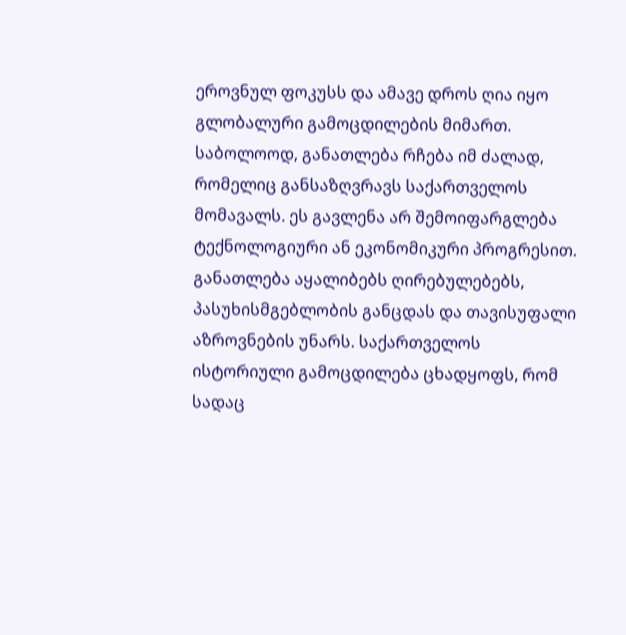ეროვნულ ფოკუსს და ამავე დროს ღია იყო გლობალური გამოცდილების მიმართ.
საბოლოოდ, განათლება რჩება იმ ძალად, რომელიც განსაზღვრავს საქართველოს მომავალს. ეს გავლენა არ შემოიფარგლება ტექნოლოგიური ან ეკონომიკური პროგრესით. განათლება აყალიბებს ღირებულებებს, პასუხისმგებლობის განცდას და თავისუფალი აზროვნების უნარს. საქართველოს ისტორიული გამოცდილება ცხადყოფს, რომ სადაც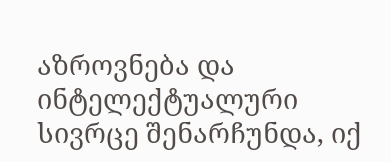აზროვნება და ინტელექტუალური სივრცე შენარჩუნდა, იქ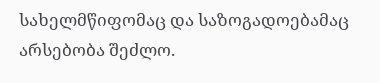სახელმწიფომაც და საზოგადოებამაც არსებობა შეძლო.